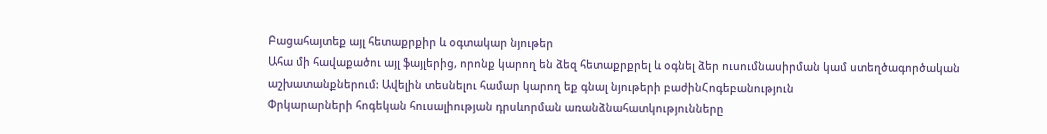Բացահայտեք այլ հետաքրքիր և օգտակար նյութեր
Ահա մի հավաքածու այլ ֆայլերից, որոնք կարող են ձեզ հետաքրքրել և օգնել ձեր ուսումնասիրման կամ ստեղծագործական աշխատանքներում: Ավելին տեսնելու համար կարող եք գնալ նյութերի բաժինՀոգեբանություն
Փրկարարների հոգեկան հուսալիության դրսևորման առանձնահատկությունները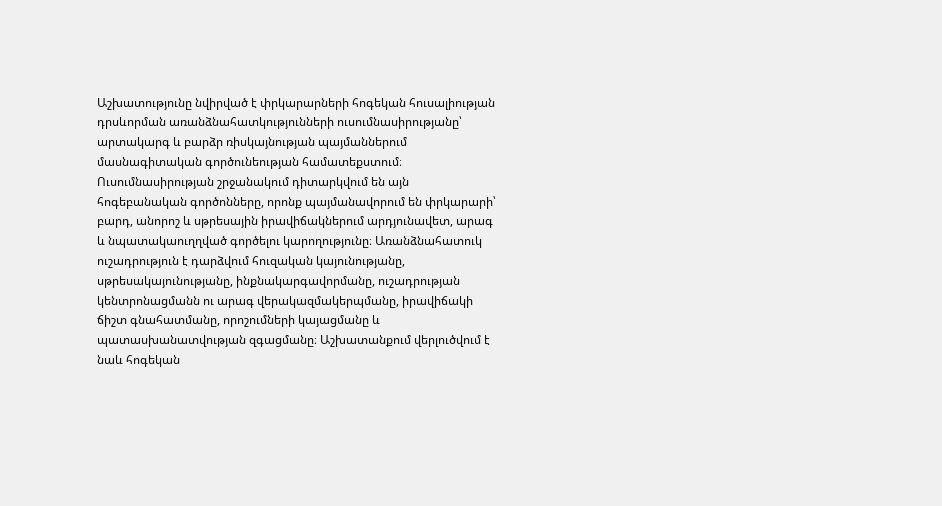Աշխատությունը նվիրված է փրկարարների հոգեկան հուսալիության դրսևորման առանձնահատկությունների ուսումնասիրությանը՝ արտակարգ և բարձր ռիսկայնության պայմաններում մասնագիտական գործունեության համատեքստում։ Ուսումնասիրության շրջանակում դիտարկվում են այն հոգեբանական գործոնները, որոնք պայմանավորում են փրկարարի՝ բարդ, անորոշ և սթրեսային իրավիճակներում արդյունավետ, արագ և նպատակաուղղված գործելու կարողությունը։ Առանձնահատուկ ուշադրություն է դարձվում հուզական կայունությանը, սթրեսակայունությանը, ինքնակարգավորմանը, ուշադրության կենտրոնացմանն ու արագ վերակազմակերպմանը, իրավիճակի ճիշտ գնահատմանը, որոշումների կայացմանը և պատասխանատվության զգացմանը։ Աշխատանքում վերլուծվում է նաև հոգեկան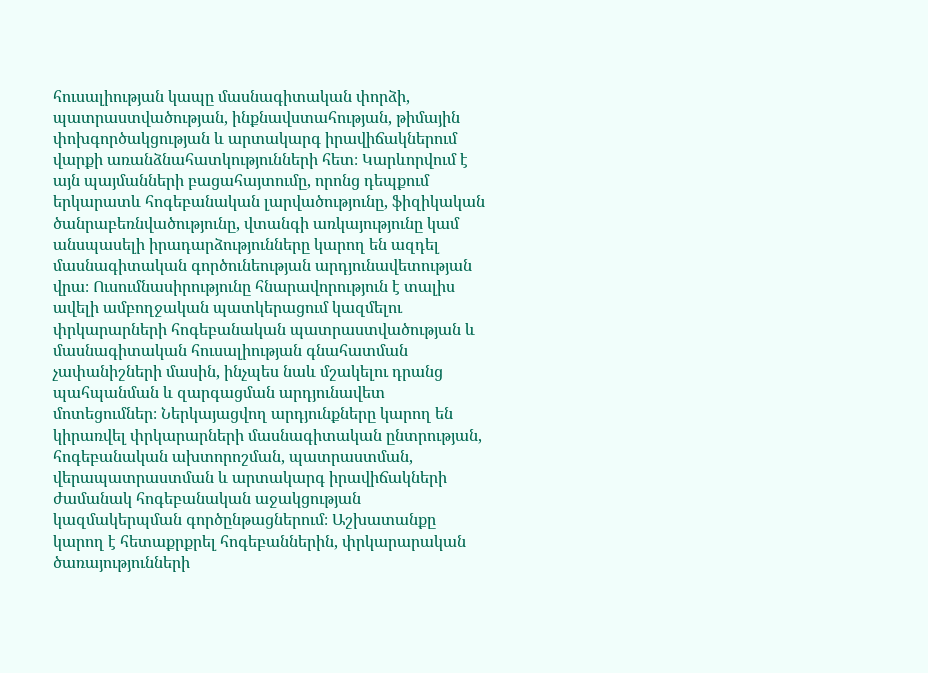հուսալիության կապը մասնագիտական փորձի, պատրաստվածության, ինքնավստահության, թիմային փոխգործակցության և արտակարգ իրավիճակներում վարքի առանձնահատկությունների հետ։ Կարևորվում է այն պայմանների բացահայտումը, որոնց դեպքում երկարատև հոգեբանական լարվածությունը, ֆիզիկական ծանրաբեռնվածությունը, վտանգի առկայությունը կամ անսպասելի իրադարձությունները կարող են ազդել մասնագիտական գործունեության արդյունավետության վրա։ Ուսումնասիրությունը հնարավորություն է տալիս ավելի ամբողջական պատկերացում կազմելու փրկարարների հոգեբանական պատրաստվածության և մասնագիտական հուսալիության գնահատման չափանիշների մասին, ինչպես նաև մշակելու դրանց պահպանման և զարգացման արդյունավետ մոտեցումներ։ Ներկայացվող արդյունքները կարող են կիրառվել փրկարարների մասնագիտական ընտրության, հոգեբանական ախտորոշման, պատրաստման, վերապատրաստման և արտակարգ իրավիճակների ժամանակ հոգեբանական աջակցության կազմակերպման գործընթացներում։ Աշխատանքը կարող է հետաքրքրել հոգեբաններին, փրկարարական ծառայությունների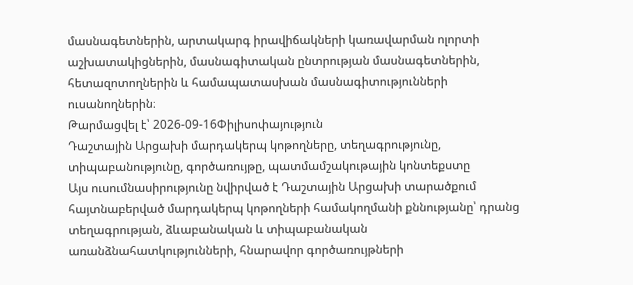մասնագետներին, արտակարգ իրավիճակների կառավարման ոլորտի աշխատակիցներին, մասնագիտական ընտրության մասնագետներին, հետազոտողներին և համապատասխան մասնագիտությունների ուսանողներին։
Թարմացվել է՝ 2026-09-16Փիլիսոփայություն
Դաշտային Արցախի մարդակերպ կոթողները, տեղագրությունը, տիպաբանությունը, գործառույթը, պատմամշակութային կոնտեքստը
Այս ուսումնասիրությունը նվիրված է Դաշտային Արցախի տարածքում հայտնաբերված մարդակերպ կոթողների համակողմանի քննությանը՝ դրանց տեղագրության, ձևաբանական և տիպաբանական առանձնահատկությունների, հնարավոր գործառույթների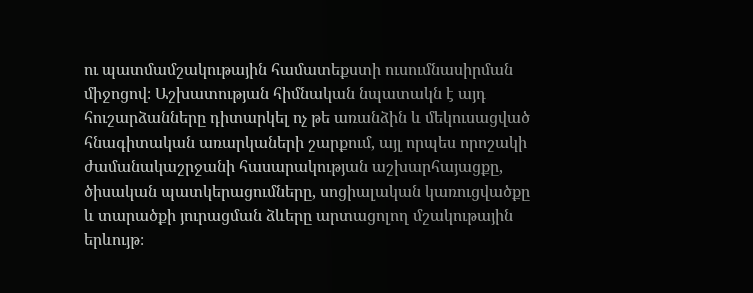ու պատմամշակութային համատեքստի ուսումնասիրման միջոցով։ Աշխատության հիմնական նպատակն է այդ հուշարձանները դիտարկել ոչ թե առանձին և մեկուսացված հնագիտական առարկաների շարքում, այլ որպես որոշակի ժամանակաշրջանի հասարակության աշխարհայացքը, ծիսական պատկերացումները, սոցիալական կառուցվածքը և տարածքի յուրացման ձևերը արտացոլող մշակութային երևույթ։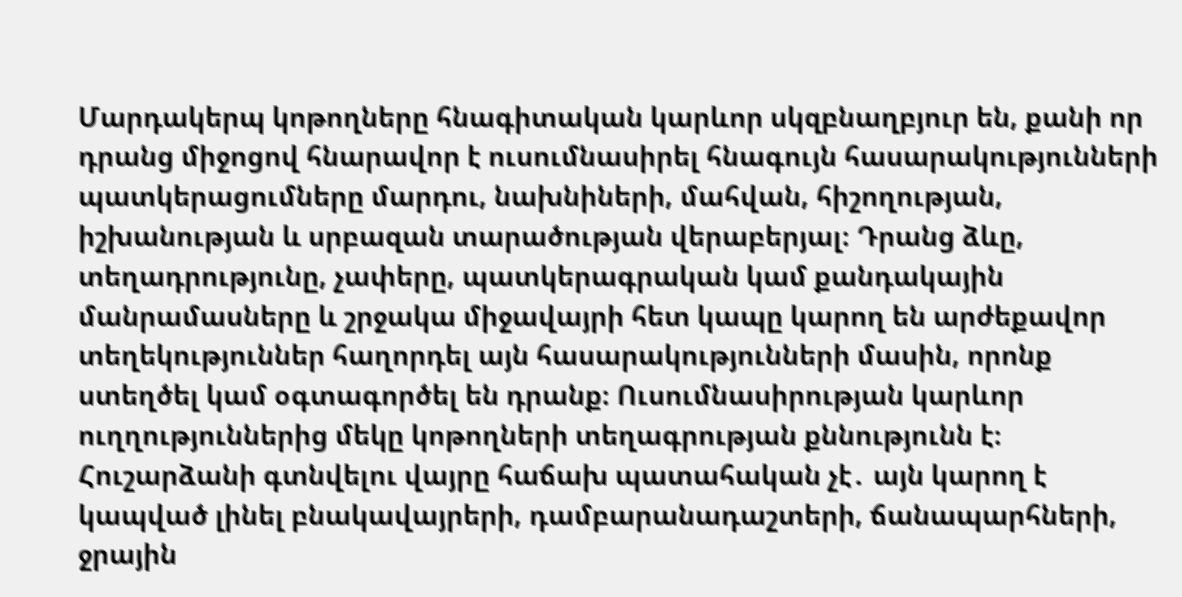Մարդակերպ կոթողները հնագիտական կարևոր սկզբնաղբյուր են, քանի որ դրանց միջոցով հնարավոր է ուսումնասիրել հնագույն հասարակությունների պատկերացումները մարդու, նախնիների, մահվան, հիշողության, իշխանության և սրբազան տարածության վերաբերյալ։ Դրանց ձևը, տեղադրությունը, չափերը, պատկերագրական կամ քանդակային մանրամասները և շրջակա միջավայրի հետ կապը կարող են արժեքավոր տեղեկություններ հաղորդել այն հասարակությունների մասին, որոնք ստեղծել կամ օգտագործել են դրանք։ Ուսումնասիրության կարևոր ուղղություններից մեկը կոթողների տեղագրության քննությունն է։ Հուշարձանի գտնվելու վայրը հաճախ պատահական չէ․ այն կարող է կապված լինել բնակավայրերի, դամբարանադաշտերի, ճանապարհների, ջրային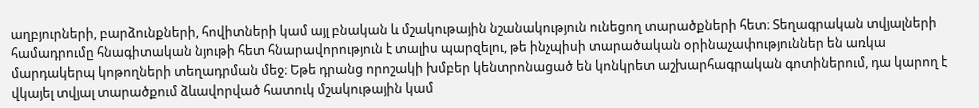աղբյուրների, բարձունքների, հովիտների կամ այլ բնական և մշակութային նշանակություն ունեցող տարածքների հետ։ Տեղագրական տվյալների համադրումը հնագիտական նյութի հետ հնարավորություն է տալիս պարզելու, թե ինչպիսի տարածական օրինաչափություններ են առկա մարդակերպ կոթողների տեղադրման մեջ։ Եթե դրանց որոշակի խմբեր կենտրոնացած են կոնկրետ աշխարհագրական գոտիներում, դա կարող է վկայել տվյալ տարածքում ձևավորված հատուկ մշակութային կամ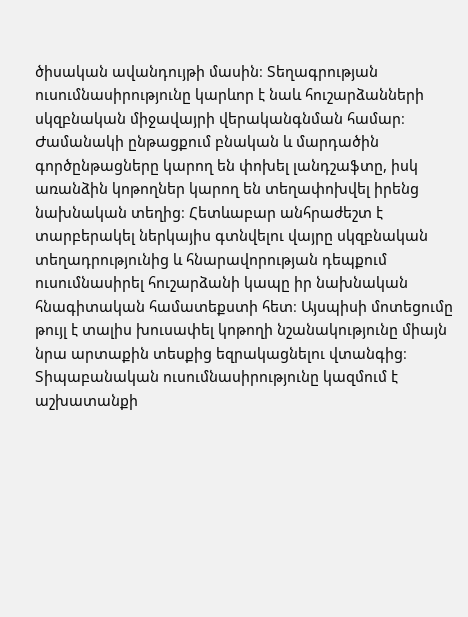ծիսական ավանդույթի մասին։ Տեղագրության ուսումնասիրությունը կարևոր է նաև հուշարձանների սկզբնական միջավայրի վերականգնման համար։ Ժամանակի ընթացքում բնական և մարդածին գործընթացները կարող են փոխել լանդշաֆտը, իսկ առանձին կոթողներ կարող են տեղափոխվել իրենց նախնական տեղից։ Հետևաբար անհրաժեշտ է տարբերակել ներկայիս գտնվելու վայրը սկզբնական տեղադրությունից և հնարավորության դեպքում ուսումնասիրել հուշարձանի կապը իր նախնական հնագիտական համատեքստի հետ։ Այսպիսի մոտեցումը թույլ է տալիս խուսափել կոթողի նշանակությունը միայն նրա արտաքին տեսքից եզրակացնելու վտանգից։ Տիպաբանական ուսումնասիրությունը կազմում է աշխատանքի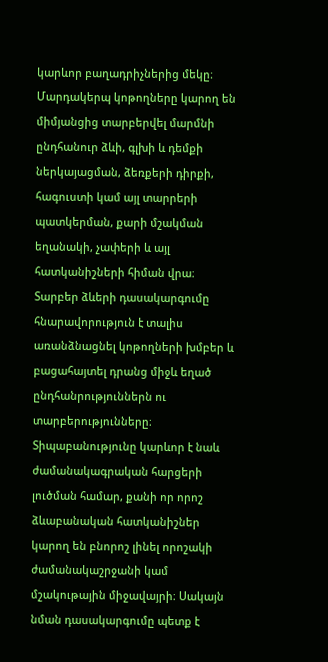կարևոր բաղադրիչներից մեկը։ Մարդակերպ կոթողները կարող են միմյանցից տարբերվել մարմնի ընդհանուր ձևի, գլխի և դեմքի ներկայացման, ձեռքերի դիրքի, հագուստի կամ այլ տարրերի պատկերման, քարի մշակման եղանակի, չափերի և այլ հատկանիշների հիման վրա։ Տարբեր ձևերի դասակարգումը հնարավորություն է տալիս առանձնացնել կոթողների խմբեր և բացահայտել դրանց միջև եղած ընդհանրություններն ու տարբերությունները։ Տիպաբանությունը կարևոր է նաև ժամանակագրական հարցերի լուծման համար, քանի որ որոշ ձևաբանական հատկանիշներ կարող են բնորոշ լինել որոշակի ժամանակաշրջանի կամ մշակութային միջավայրի։ Սակայն նման դասակարգումը պետք է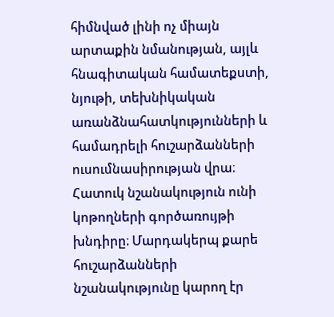հիմնված լինի ոչ միայն արտաքին նմանության, այլև հնագիտական համատեքստի, նյութի, տեխնիկական առանձնահատկությունների և համադրելի հուշարձանների ուսումնասիրության վրա։ Հատուկ նշանակություն ունի կոթողների գործառույթի խնդիրը։ Մարդակերպ քարե հուշարձանների նշանակությունը կարող էր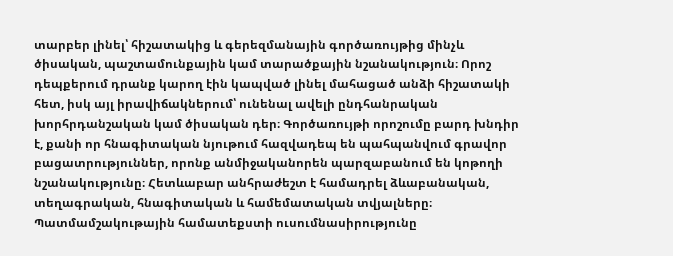տարբեր լինել՝ հիշատակից և գերեզմանային գործառույթից մինչև ծիսական, պաշտամունքային կամ տարածքային նշանակություն։ Որոշ դեպքերում դրանք կարող էին կապված լինել մահացած անձի հիշատակի հետ, իսկ այլ իրավիճակներում՝ ունենալ ավելի ընդհանրական խորհրդանշական կամ ծիսական դեր։ Գործառույթի որոշումը բարդ խնդիր է, քանի որ հնագիտական նյութում հազվադեպ են պահպանվում գրավոր բացատրություններ, որոնք անմիջականորեն պարզաբանում են կոթողի նշանակությունը։ Հետևաբար անհրաժեշտ է համադրել ձևաբանական, տեղագրական, հնագիտական և համեմատական տվյալները։ Պատմամշակութային համատեքստի ուսումնասիրությունը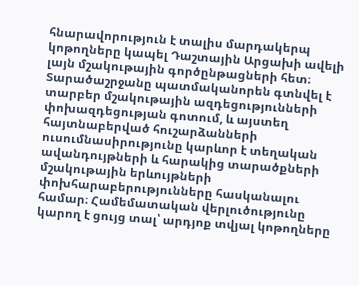հնարավորություն է տալիս մարդակերպ կոթողները կապել Դաշտային Արցախի ավելի լայն մշակութային գործընթացների հետ։ Տարածաշրջանը պատմականորեն գտնվել է տարբեր մշակութային ազդեցությունների փոխազդեցության գոտում, և այստեղ հայտնաբերված հուշարձանների ուսումնասիրությունը կարևոր է տեղական ավանդույթների և հարակից տարածքների մշակութային երևույթների փոխհարաբերությունները հասկանալու համար։ Համեմատական վերլուծությունը կարող է ցույց տալ՝ արդյոք տվյալ կոթողները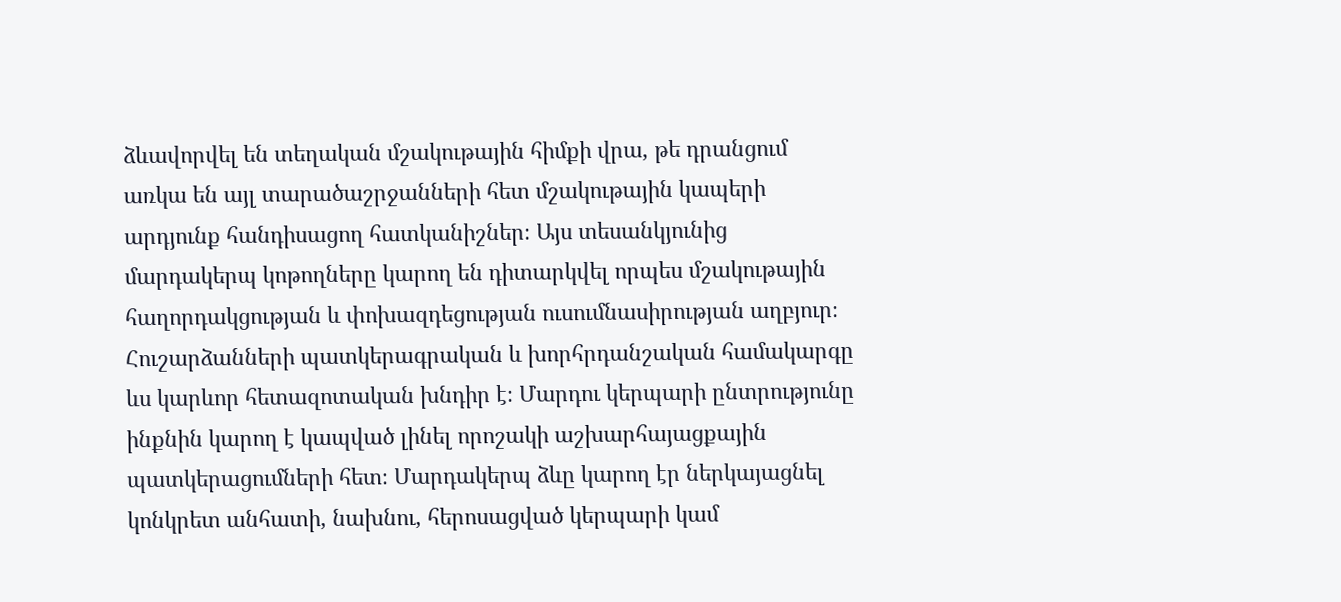ձևավորվել են տեղական մշակութային հիմքի վրա, թե դրանցում առկա են այլ տարածաշրջանների հետ մշակութային կապերի արդյունք հանդիսացող հատկանիշներ։ Այս տեսանկյունից մարդակերպ կոթողները կարող են դիտարկվել որպես մշակութային հաղորդակցության և փոխազդեցության ուսումնասիրության աղբյուր։ Հուշարձանների պատկերագրական և խորհրդանշական համակարգը ևս կարևոր հետազոտական խնդիր է։ Մարդու կերպարի ընտրությունը ինքնին կարող է կապված լինել որոշակի աշխարհայացքային պատկերացումների հետ։ Մարդակերպ ձևը կարող էր ներկայացնել կոնկրետ անհատի, նախնու, հերոսացված կերպարի կամ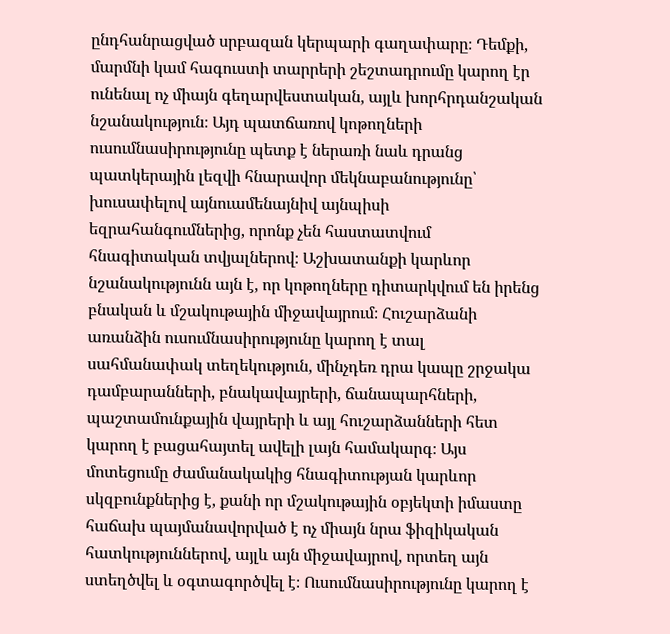ընդհանրացված սրբազան կերպարի գաղափարը։ Դեմքի, մարմնի կամ հագուստի տարրերի շեշտադրումը կարող էր ունենալ ոչ միայն գեղարվեստական, այլև խորհրդանշական նշանակություն։ Այդ պատճառով կոթողների ուսումնասիրությունը պետք է ներառի նաև դրանց պատկերային լեզվի հնարավոր մեկնաբանությունը՝ խուսափելով այնուամենայնիվ այնպիսի եզրահանգումներից, որոնք չեն հաստատվում հնագիտական տվյալներով։ Աշխատանքի կարևոր նշանակությունն այն է, որ կոթողները դիտարկվում են իրենց բնական և մշակութային միջավայրում։ Հուշարձանի առանձին ուսումնասիրությունը կարող է տալ սահմանափակ տեղեկություն, մինչդեռ դրա կապը շրջակա դամբարանների, բնակավայրերի, ճանապարհների, պաշտամունքային վայրերի և այլ հուշարձանների հետ կարող է բացահայտել ավելի լայն համակարգ։ Այս մոտեցումը ժամանակակից հնագիտության կարևոր սկզբունքներից է, քանի որ մշակութային օբյեկտի իմաստը հաճախ պայմանավորված է ոչ միայն նրա ֆիզիկական հատկություններով, այլև այն միջավայրով, որտեղ այն ստեղծվել և օգտագործվել է։ Ուսումնասիրությունը կարող է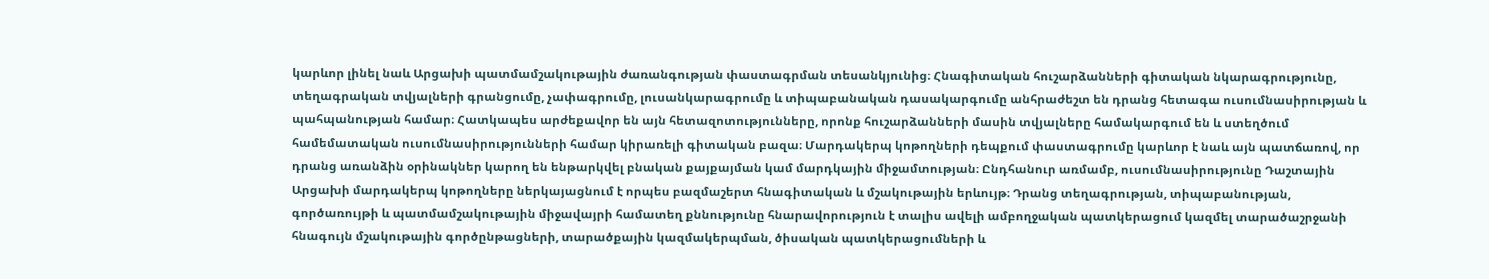կարևոր լինել նաև Արցախի պատմամշակութային ժառանգության փաստագրման տեսանկյունից։ Հնագիտական հուշարձանների գիտական նկարագրությունը, տեղագրական տվյալների գրանցումը, չափագրումը, լուսանկարագրումը և տիպաբանական դասակարգումը անհրաժեշտ են դրանց հետագա ուսումնասիրության և պահպանության համար։ Հատկապես արժեքավոր են այն հետազոտությունները, որոնք հուշարձանների մասին տվյալները համակարգում են և ստեղծում համեմատական ուսումնասիրությունների համար կիրառելի գիտական բազա։ Մարդակերպ կոթողների դեպքում փաստագրումը կարևոր է նաև այն պատճառով, որ դրանց առանձին օրինակներ կարող են ենթարկվել բնական քայքայման կամ մարդկային միջամտության։ Ընդհանուր առմամբ, ուսումնասիրությունը Դաշտային Արցախի մարդակերպ կոթողները ներկայացնում է որպես բազմաշերտ հնագիտական և մշակութային երևույթ։ Դրանց տեղագրության, տիպաբանության, գործառույթի և պատմամշակութային միջավայրի համատեղ քննությունը հնարավորություն է տալիս ավելի ամբողջական պատկերացում կազմել տարածաշրջանի հնագույն մշակութային գործընթացների, տարածքային կազմակերպման, ծիսական պատկերացումների և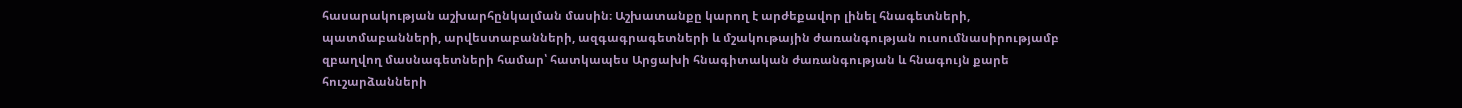հասարակության աշխարհընկալման մասին։ Աշխատանքը կարող է արժեքավոր լինել հնագետների, պատմաբանների, արվեստաբանների, ազգագրագետների և մշակութային ժառանգության ուսումնասիրությամբ զբաղվող մասնագետների համար՝ հատկապես Արցախի հնագիտական ժառանգության և հնագույն քարե հուշարձանների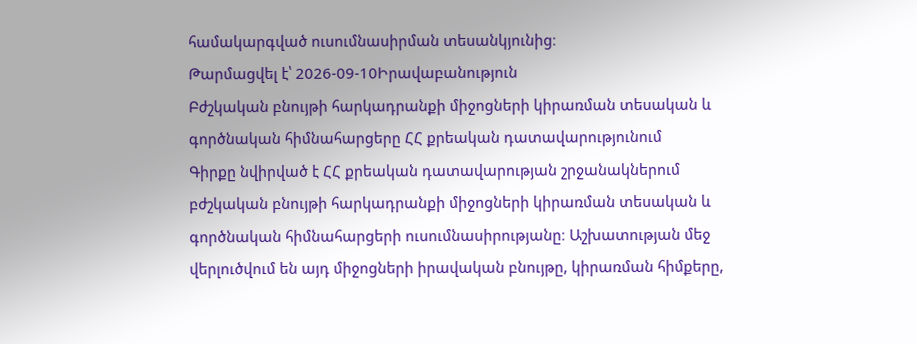համակարգված ուսումնասիրման տեսանկյունից։
Թարմացվել է՝ 2026-09-10Իրավաբանություն
Բժշկական բնույթի հարկադրանքի միջոցների կիրառման տեսական և գործնական հիմնահարցերը ՀՀ քրեական դատավարությունում
Գիրքը նվիրված է ՀՀ քրեական դատավարության շրջանակներում բժշկական բնույթի հարկադրանքի միջոցների կիրառման տեսական և գործնական հիմնահարցերի ուսումնասիրությանը։ Աշխատության մեջ վերլուծվում են այդ միջոցների իրավական բնույթը, կիրառման հիմքերը,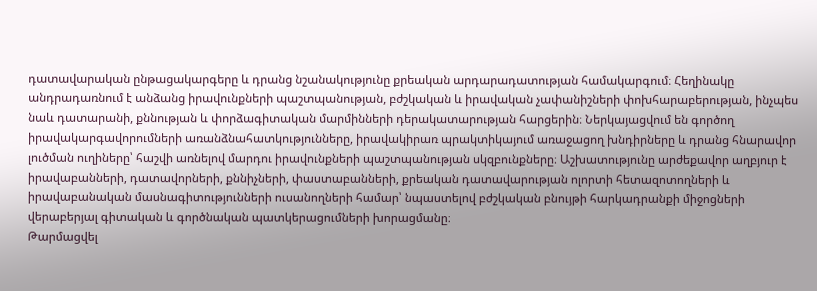դատավարական ընթացակարգերը և դրանց նշանակությունը քրեական արդարադատության համակարգում։ Հեղինակը անդրադառնում է անձանց իրավունքների պաշտպանության, բժշկական և իրավական չափանիշների փոխհարաբերության, ինչպես նաև դատարանի, քննության և փորձագիտական մարմինների դերակատարության հարցերին։ Ներկայացվում են գործող իրավակարգավորումների առանձնահատկությունները, իրավակիրառ պրակտիկայում առաջացող խնդիրները և դրանց հնարավոր լուծման ուղիները՝ հաշվի առնելով մարդու իրավունքների պաշտպանության սկզբունքները։ Աշխատությունը արժեքավոր աղբյուր է իրավաբանների, դատավորների, քննիչների, փաստաբանների, քրեական դատավարության ոլորտի հետազոտողների և իրավաբանական մասնագիտությունների ուսանողների համար՝ նպաստելով բժշկական բնույթի հարկադրանքի միջոցների վերաբերյալ գիտական և գործնական պատկերացումների խորացմանը։
Թարմացվել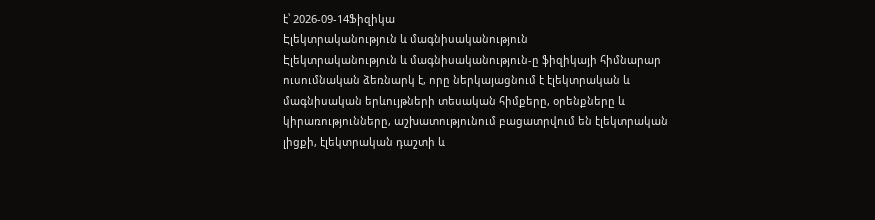է՝ 2026-09-14Ֆիզիկա
Էլեկտրականություն և մագնիսականություն
Էլեկտրականություն և մագնիսականություն-ը ֆիզիկայի հիմնարար ուսումնական ձեռնարկ է, որը ներկայացնում է էլեկտրական և մագնիսական երևույթների տեսական հիմքերը, օրենքները և կիրառությունները, աշխատությունում բացատրվում են էլեկտրական լիցքի, էլեկտրական դաշտի և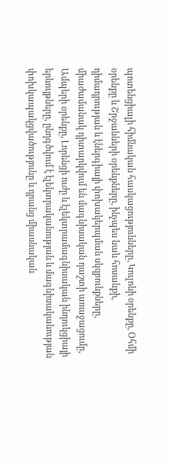պոտենցիալի հիմնական հասկացությունները, Կուլոնի օրենքը, Օհմի օրենքը և Շրջանների օրենքները, ինչպես նաև հոսանքի, դիմադրության և էներգիայի փոխակերպման սկզբունքները, միաժամանակ դիտարկվում են մագնիսական դաշտի առաջացումը, Ամպերի օրենքը, Լորենցի ուժը և էլեկտրամագնիսական ինդուկցիայի երևույթները, ընդգծվում է էլեկտրականության և մագնիսականության փոխկապակցվածությունը և դրանց միասնական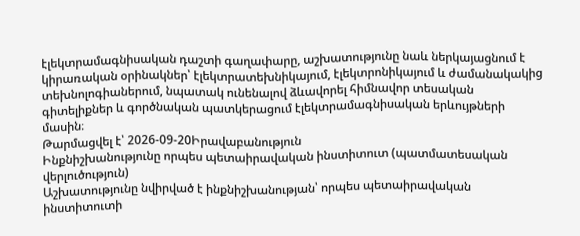էլեկտրամագնիսական դաշտի գաղափարը, աշխատությունը նաև ներկայացնում է կիրառական օրինակներ՝ էլեկտրատեխնիկայում, էլեկտրոնիկայում և ժամանակակից տեխնոլոգիաներում, նպատակ ունենալով ձևավորել հիմնավոր տեսական գիտելիքներ և գործնական պատկերացում էլեկտրամագնիսական երևույթների մասին։
Թարմացվել է՝ 2026-09-20Իրավաբանություն
Ինքնիշխանությունը որպես պետաիրավական ինստիտուտ (պատմատեսական վերլուծություն)
Աշխատությունը նվիրված է ինքնիշխանության՝ որպես պետաիրավական ինստիտուտի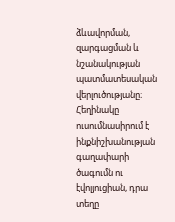ձևավորման, զարգացման և նշանակության պատմատեսական վերլուծությանը։ Հեղինակը ուսումնասիրում է ինքնիշխանության գաղափարի ծագումն ու էվոլյուցիան, դրա տեղը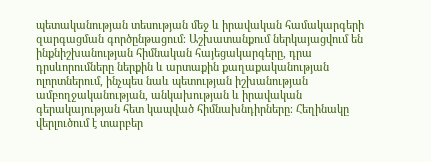պետականության տեսության մեջ և իրավական համակարգերի զարգացման գործընթացում։ Աշխատանքում ներկայացվում են ինքնիշխանության հիմնական հայեցակարգերը, դրա դրսևորումները ներքին և արտաքին քաղաքականության ոլորտներում, ինչպես նաև պետության իշխանության ամբողջականության, անկախության և իրավական գերակայության հետ կապված հիմնախնդիրները։ Հեղինակը վերլուծում է տարբեր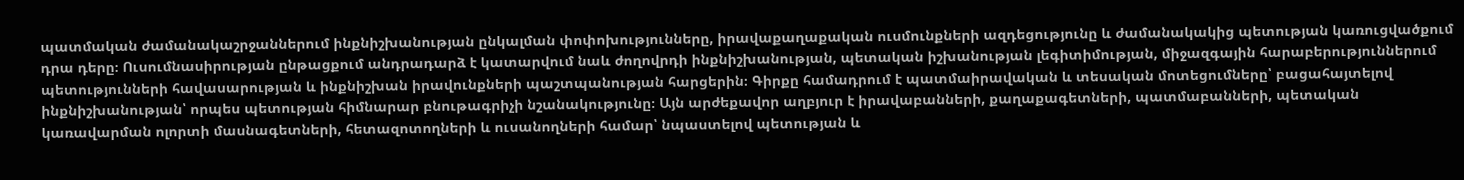պատմական ժամանակաշրջաններում ինքնիշխանության ընկալման փոփոխությունները, իրավաքաղաքական ուսմունքների ազդեցությունը և ժամանակակից պետության կառուցվածքում դրա դերը։ Ուսումնասիրության ընթացքում անդրադարձ է կատարվում նաև ժողովրդի ինքնիշխանության, պետական իշխանության լեգիտիմության, միջազգային հարաբերություններում պետությունների հավասարության և ինքնիշխան իրավունքների պաշտպանության հարցերին։ Գիրքը համադրում է պատմաիրավական և տեսական մոտեցումները՝ բացահայտելով ինքնիշխանության՝ որպես պետության հիմնարար բնութագրիչի նշանակությունը։ Այն արժեքավոր աղբյուր է իրավաբանների, քաղաքագետների, պատմաբանների, պետական կառավարման ոլորտի մասնագետների, հետազոտողների և ուսանողների համար՝ նպաստելով պետության և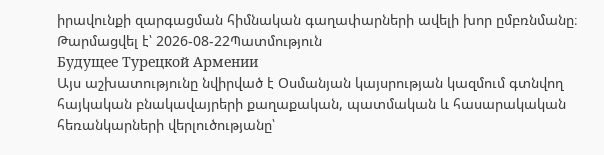իրավունքի զարգացման հիմնական գաղափարների ավելի խոր ըմբռնմանը։
Թարմացվել է՝ 2026-08-22Պատմություն
Будущее Турецкой Армении
Այս աշխատությունը նվիրված է Օսմանյան կայսրության կազմում գտնվող հայկական բնակավայրերի քաղաքական, պատմական և հասարակական հեռանկարների վերլուծությանը՝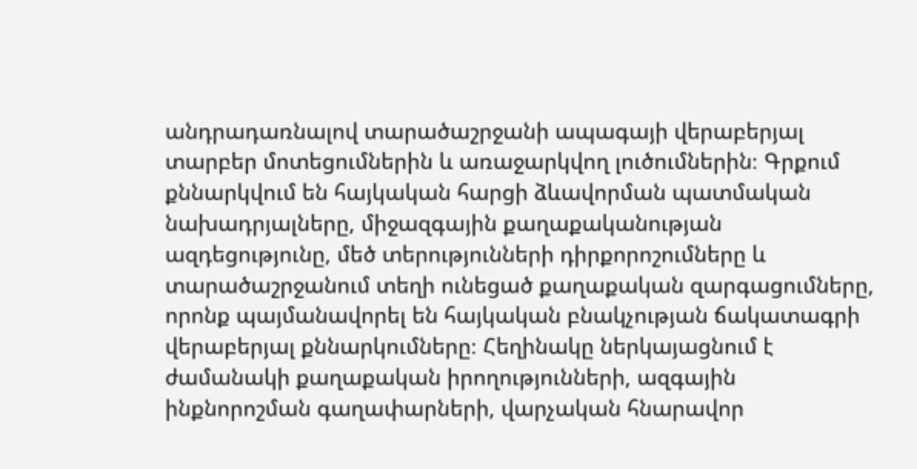անդրադառնալով տարածաշրջանի ապագայի վերաբերյալ տարբեր մոտեցումներին և առաջարկվող լուծումներին։ Գրքում քննարկվում են հայկական հարցի ձևավորման պատմական նախադրյալները, միջազգային քաղաքականության ազդեցությունը, մեծ տերությունների դիրքորոշումները և տարածաշրջանում տեղի ունեցած քաղաքական զարգացումները, որոնք պայմանավորել են հայկական բնակչության ճակատագրի վերաբերյալ քննարկումները։ Հեղինակը ներկայացնում է ժամանակի քաղաքական իրողությունների, ազգային ինքնորոշման գաղափարների, վարչական հնարավոր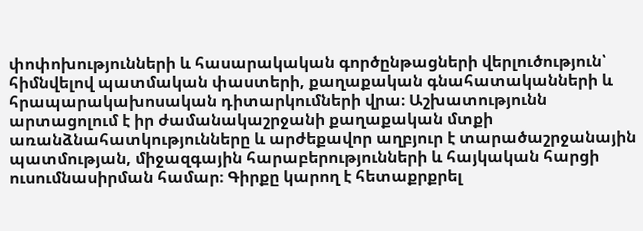փոփոխությունների և հասարակական գործընթացների վերլուծություն՝ հիմնվելով պատմական փաստերի, քաղաքական գնահատականների և հրապարակախոսական դիտարկումների վրա։ Աշխատությունն արտացոլում է իր ժամանակաշրջանի քաղաքական մտքի առանձնահատկությունները և արժեքավոր աղբյուր է տարածաշրջանային պատմության, միջազգային հարաբերությունների և հայկական հարցի ուսումնասիրման համար։ Գիրքը կարող է հետաքրքրել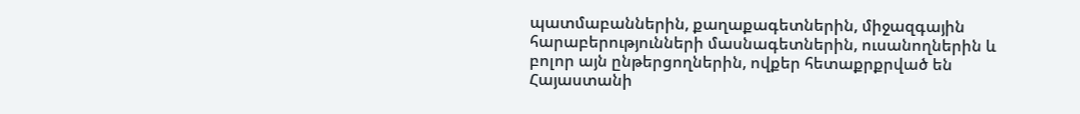պատմաբաններին, քաղաքագետներին, միջազգային հարաբերությունների մասնագետներին, ուսանողներին և բոլոր այն ընթերցողներին, ովքեր հետաքրքրված են Հայաստանի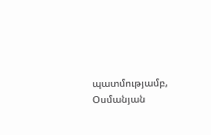պատմությամբ, Օսմանյան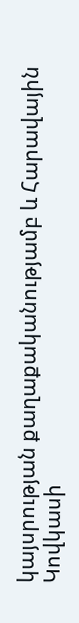կայսրության քաղաքականությամբ և Հարավային Կովկասի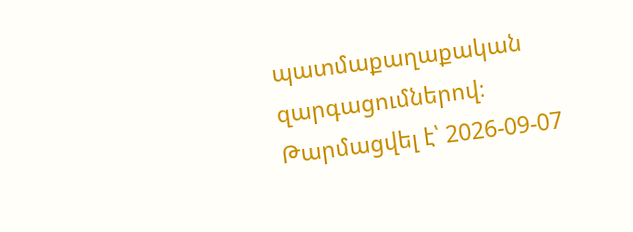պատմաքաղաքական զարգացումներով։
Թարմացվել է՝ 2026-09-07